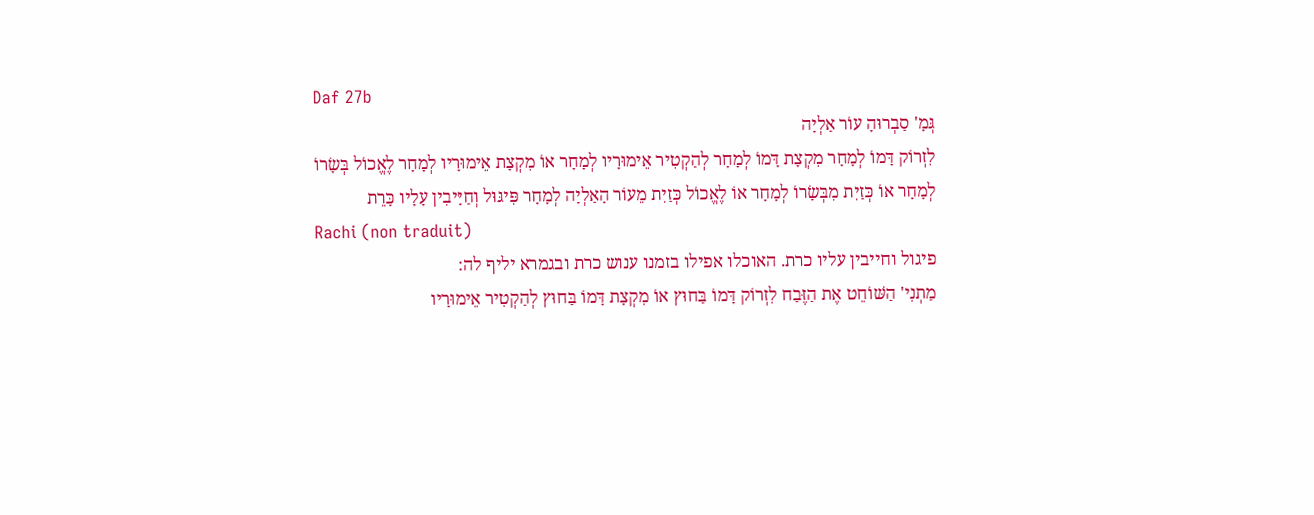Daf 27b
גְּמָ' סַבְרוּהָ עוֹר אַלְיָה
לִזְרוֹק דָּמוֹ לְמָחָר מִקְצָת דָּמוֹ לְמָחָר לְהַקְטִיר אֵימוּרָיו לְמָחָר אוֹ מִקְצָת אֵימוּרָיו לְמָחָר לֶאֱכוֹל בְּשָׂרוֹ לְמָחָר אוֹ כְּזַיִת מִבְּשָׂרוֹ לְמָחָר אוֹ לֶאֱכוֹל כְּזַיִת מֵעוֹר הָאַלְיָה לְמָחָר פִּיגּוּל וְחַיָּיבִין עָלָיו כָּרֵת
Rachi (non traduit)
פיגול וחייבין עליו כרת. האוכלו אפילו בזמנו ענוש כרת ובגמרא יליף לה:
מַתְנִי' הַשּׁוֹחֵט אֶת הַזֶּבַח לִזְרוֹק דָּמוֹ בַּחוּץ אוֹ מִקְצָת דָּמוֹ בַּחוּץ לְהַקְטִיר אֵימוּרָיו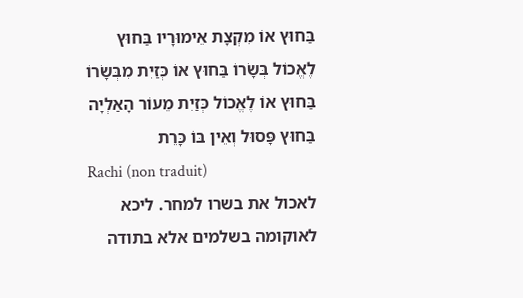בַּחוּץ אוֹ מִקְצָת אֵימוּרָיו בַּחוּץ לֶאֱכוֹל בְּשָׂרוֹ בַּחוּץ אוֹ כְּזַיִת מִבְּשָׂרוֹ בַּחוּץ אוֹ לֶאֱכוֹל כְּזַיִת מֵעוֹר הָאַלְיָה בַּחוּץ פָּסוּל וְאֵין בּוֹ כָּרֵת
Rachi (non traduit)
לאכול את בשרו למחר. ליכא לאוקומה בשלמים אלא בתודה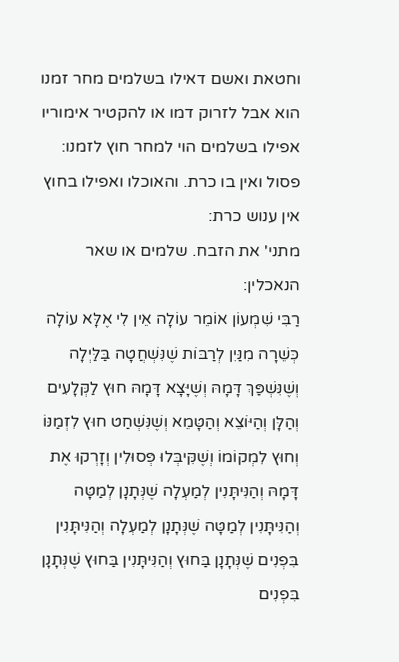וחטאת ואשם דאילו בשלמים מחר זמנו הוא אבל לזרוק דמו או להקטיר אימוריו אפילו בשלמים הוי למחר חוץ לזמנו:
פסול ואין בו כרת. והאוכלו ואפילו בחוץ אין ענוש כרת:
מתני' את הזבח. שלמים או שאר הנאכלין:
רַבִּי שִׁמְעוֹן אוֹמֵר עוֹלָה אֵין לִי אֶלָּא עוֹלָה כְּשֵׁרָה מִנַּיִן לְרַבּוֹת שֶׁנִּשְׁחֲטָה בַּלַּיְלָה וְשֶׁנִּשְׁפַּךְ דָּמָהּ וְשֶׁיָּצָא דָּמָהּ חוּץ לַקְּלָעִים וְהַלָּן וְהַיּוֹצֵא וְהַטָּמֵא וְשֶׁנִּשְׁחַט חוּץ לִזְמַנּוֹ וְחוּץ לִמְקוֹמוֹ וְשֶׁקִּיבְּלוּ פְּסוּלִין וְזָרְקוּ אֶת דָּמָהּ וְהַנִּיתָּנִין לְמַעְלָה שֶׁנְּתָנָן לְמַטָּה וְהַנִּיתָּנִין לְמַטָּה שֶׁנְּתָנָן לְמַעְלָה וְהַנִּיתָּנִין בִּפְנִים שֶׁנְּתָנָן בַּחוּץ וְהַנִּיתָּנִין בַּחוּץ שֶׁנְּתָנָן בִּפְנִים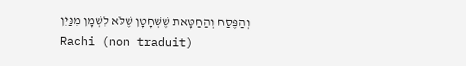וְהַפֶּסַח וְהַחַטָּאת שֶׁשְּׁחָטָן שֶׁלֹּא לִשְׁמָן מִנַּיִן
Rachi (non traduit)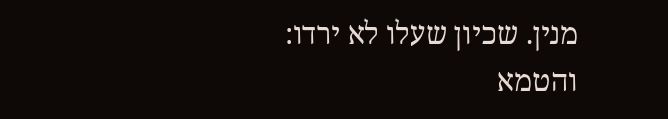מנין. שכיון שעלו לא ירדו:
והטמא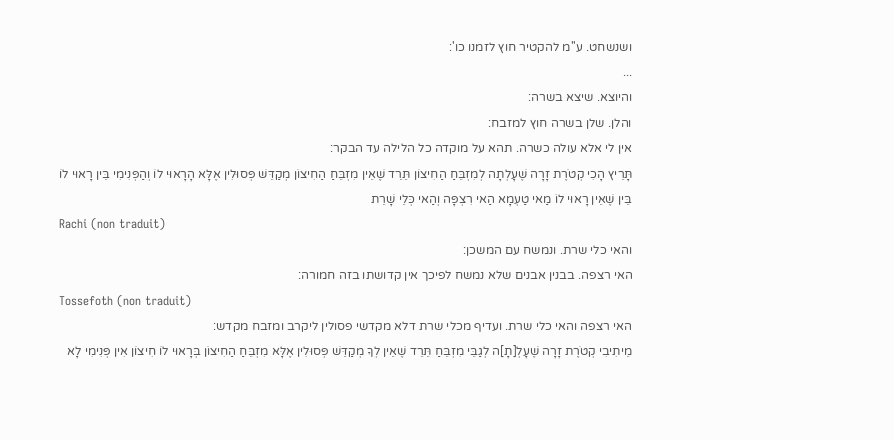ושנשחט. ע''מ להקטיר חוץ לזמנו כו':
...
והיוצא. שיצא בשרה:
והלן. שלן בשרה חוץ למזבח:
אין לי אלא עולה כשרה. תהא על מוקדה כל הלילה עד הבקר:
תָּרֵיץ הָכִי קְטֹרֶת זָרָה שֶׁעָלְתָה לְמִזְבֵּחַ הַחִיצוֹן תֵּרֵד שֶׁאֵין מִזְבֵּחַ הַחִיצוֹן מְקַדֵּשׁ פְּסוּלִין אֶלָּא הָרָאוּי לוֹ וְהַפְּנִימִי בֵּין רָאוּי לוֹ בֵּין שֶׁאֵין רָאוּי לוֹ מַאי טַעְמָא הַאי רִצְפָּה וְהַאי כְּלֵי שָׁרֵת
Rachi (non traduit)
והאי כלי שרת. ונמשח עם המשכן:
האי רצפה. בבנין אבנים שלא נמשח לפיכך אין קדושתו בזה חמורה:
Tossefoth (non traduit)
האי רצפה והאי כלי שרת. ועדיף מכלי שרת דלא מקדשי פסולין ליקרב ומזבח מקדש:
מֵיתִיבִי קְטֹרֶת זָרָה שֶׁעָלְ[תָ]ה לְגַבֵּי מִזְבֵּחַ תֵּרֵד שֶׁאֵין לְךָ מְקַדֵּשׁ פְּסוּלִין אֶלָּא מִזְבֵּחַ הַחִיצוֹן בְּרָאוּי לוֹ חִיצוֹן אִין פְּנִימִי לָא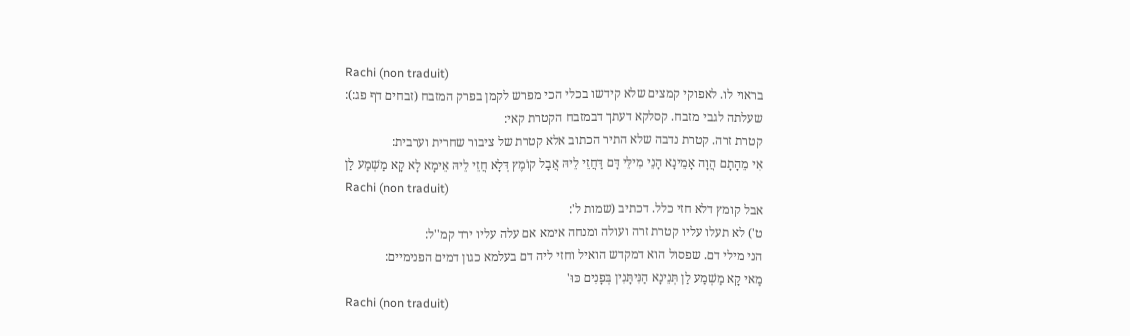Rachi (non traduit)
בראוי לו. לאפוקי קמצים שלא קידשו בכלי הכי מפרש לקמן בפרק המזבח (זבחים דף פג:):
שעלתה לגבי מזבח. קסלקא דעתך דבמזבח הקטרת קאי:
קטרת זרה. קטרת נדבה שלא התיר הכתוב אלא קטרת של ציבור שחרית וערבית:
אִי מֵהָתָם הֲוָה אָמֵינָא הָנֵי מִילֵּי דָּם דַּחֲזֵי לֵיהּ אֲבָל קוֹמֶץ דְּלָא חֲזֵי לֵיהּ אֵימָא לָא קָא מַשְׁמַע לַן
Rachi (non traduit)
אבל קומץ דלא חזי כלל. דכתיב (שמות ל':
ט') לא תעלו עליו קטרת זרה ועולה ומנחה אימא אם עלה עליו ירד קמ''ל:
הני מילי דם. שפסול הוא דמקדש הואיל וחזי ליה דם בעלמא כגון דמים הפנימיים:
מַאי קָא מַשְׁמַע לַן תְּנֵינָא הַנִּיתָּנִין בְּפָנִים כּוּ'
Rachi (non traduit)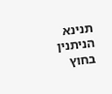תנינא הניתנין בחוץ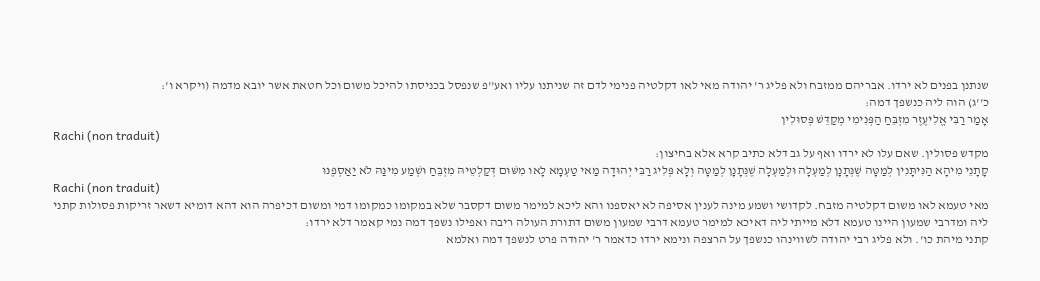שנתנן בפנים לא ירדו. אבריהם ממזבח ולא פליג ר' יהודה מאי לאו דקלטיה פנימי לדם זה שניתנו עליו ואע''פ שנפסל בכניסתו להיכל משום וכל חטאת אשר יובא מדמה (ויקרא ו':
כ''ג) הוה ליה כנשפך דמה:
אָמַר רַבִּי אֱלִיעֶזֶר מִזְבֵּחַ הַפְּנִימִי מְקַדֵּשׁ פְּסוּלִין
Rachi (non traduit)
מקדש פסולין. שאם עלו לא ירדו ואף על גב דלא כתיב קרא אלא בחיצון:
קָתָנֵי מִיהָא הַנִּיתָּנִין לְמַטָּה שֶׁנְּתָנָן לְמַעְלָה וּלְמַעְלָה שֶׁנְּתָנָן לְמַטָּה וְלָא פְּלִיג רַבִּי יְהוּדָה מַאי טַעְמָא לָאו מִשּׁוּם דְּקַלְטֵיהּ מִזְבֵּחַ וּשְׁמַע מִינַּהּ לֹא יַאַסְפֶנּוּ
Rachi (non traduit)
מאי טעמא לאו משום דקלטיה מזבח. לקדושי ושמע מינה לענין אסיפה לא יאספנו והא ליכא למימר משום דקסבר שלא במקומו כמקומו דמי ומשום דכיפרה הוא דהא דומיא דשאר זריקות פסולות קתני ליה ומדרבי שמעון היינו טעמא דלא מייתי ליה דאיכא למימר טעמא דרבי שמעון משום דתורת העולה ריבה ואפילו נשפך דמה נמי קאמר דלא ירדו:
קתני מיהת כו'. ולא פליג רבי יהודה לשווינהו כנשפך על הרצפה ונימא ירדו כדאמר ר' יהודה פרט לנשפך דמה ואלמא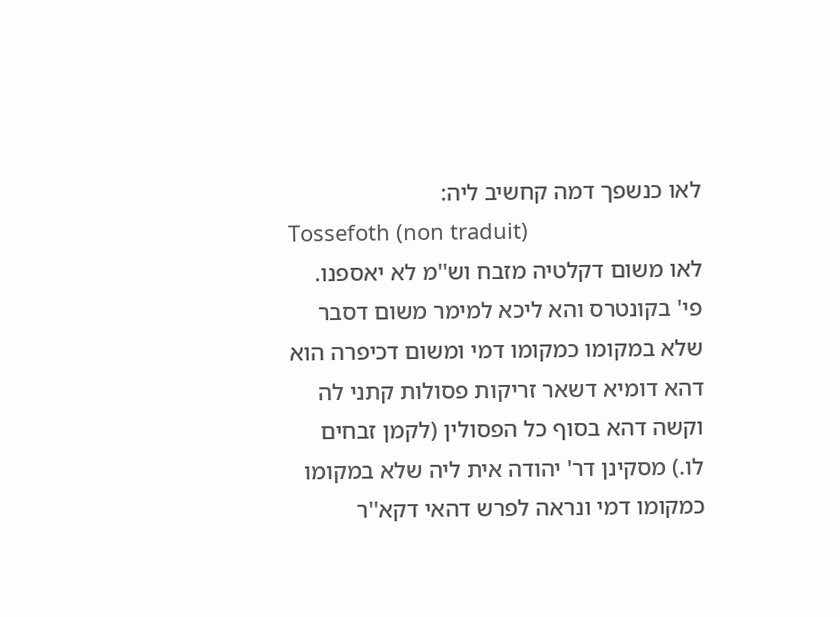לאו כנשפך דמה קחשיב ליה:
Tossefoth (non traduit)
לאו משום דקלטיה מזבח וש''מ לא יאספנו. פי' בקונטרס והא ליכא למימר משום דסבר שלא במקומו כמקומו דמי ומשום דכיפרה הוא דהא דומיא דשאר זריקות פסולות קתני לה וקשה דהא בסוף כל הפסולין (לקמן זבחים לו.) מסקינן דר' יהודה אית ליה שלא במקומו כמקומו דמי ונראה לפרש דהאי דקא''ר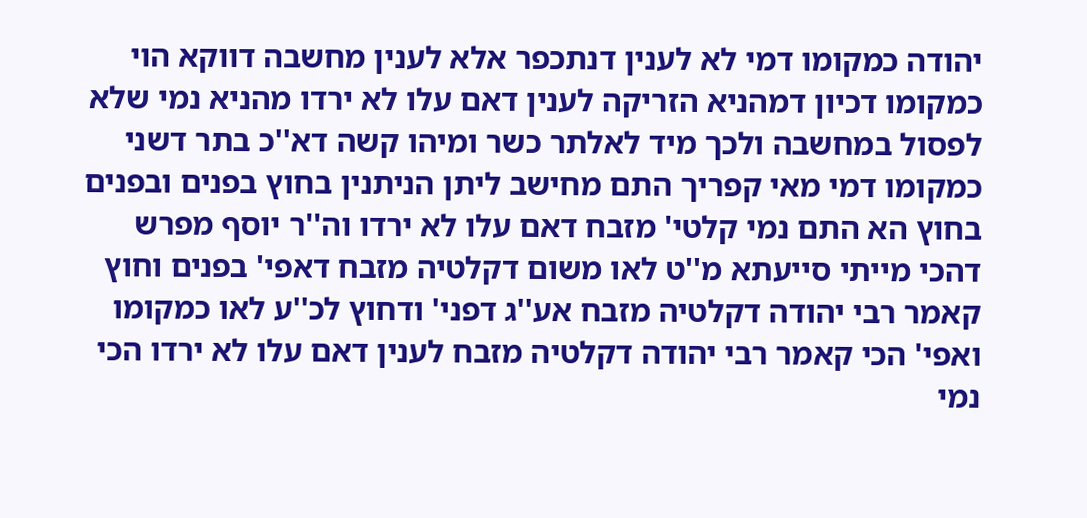יהודה כמקומו דמי לא לענין דנתכפר אלא לענין מחשבה דווקא הוי כמקומו דכיון דמהניא הזריקה לענין דאם עלו לא ירדו מהניא נמי שלא לפסול במחשבה ולכך מיד לאלתר כשר ומיהו קשה דא''כ בתר דשני כמקומו דמי מאי קפריך התם מחישב ליתן הניתנין בחוץ בפנים ובפנים בחוץ הא התם נמי קלטי' מזבח דאם עלו לא ירדו וה''ר יוסף מפרש דהכי מייתי סייעתא מ''ט לאו משום דקלטיה מזבח דאפי' בפנים וחוץ קאמר רבי יהודה דקלטיה מזבח אע''ג דפני' ודחוץ לכ''ע לאו כמקומו ואפי' הכי קאמר רבי יהודה דקלטיה מזבח לענין דאם עלו לא ירדו הכי נמי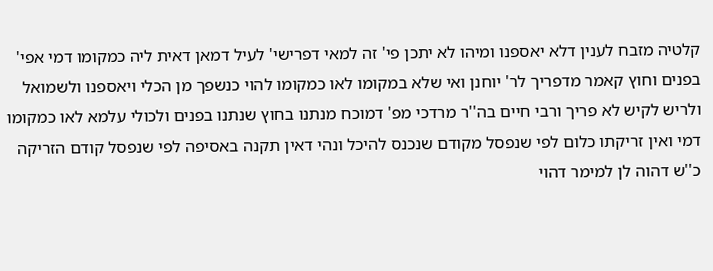קלטיה מזבח לענין דלא יאספנו ומיהו לא יתכן פי' זה למאי דפרישי' לעיל דמאן דאית ליה כמקומו דמי אפי' בפנים וחוץ קאמר מדפריך לר' יוחנן ואי שלא במקומו לאו כמקומו להוי כנשפך מן הכלי ויאספנו ולשמואל ולריש לקיש לא פריך ורבי חיים בה''ר מרדכי מפ' דמוכח מנתנו בחוץ שנתנו בפנים ולכולי עלמא לאו כמקומו דמי ואין זריקתו כלום לפי שנפסל מקודם שנכנס להיכל ונהי דאין תקנה באסיפה לפי שנפסל קודם הזריקה כ''ש דהוה לן למימר דהוי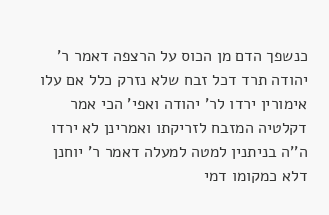כנשפך הדם מן הכוס על הרצפה דאמר ר' יהודה תרד דכל זבח שלא נזרק כלל אם עלו אימורין ירדו לר' יהודה ואפי' הכי אמר דקלטיה המזבח לזריקתו ואמרינן לא ירדו ה''ה בניתנין למטה למעלה דאמר ר' יוחנן דלא כמקומו דמי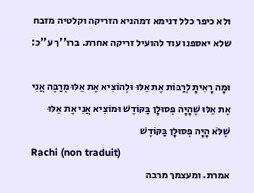ולא כיפר כלל דנימא דמהניא הזריקה וקלטיה מזבח שלא יאספנו עוד להועיל זריקה אחרת. ברו''ך ע''כ:

וּמָה רָאִיתָ לְרַבּוֹת אֶת אֵלּוּ וּלְהוֹצִיא אֶת אֵלּוּ מְרַבֶּה אֲנִי אֶת אֵלּוּ שֶׁהָיָה פְּסוּלָן בַּקּוֹדֶשׁ וּמוֹצִיא אֲנִי אֶת אֵלּוּ שֶׁלֹּא הָיָה פְּסוּלָן בַּקּוֹדֶשׁ
Rachi (non traduit)
אמרת. ומעצמך מרבה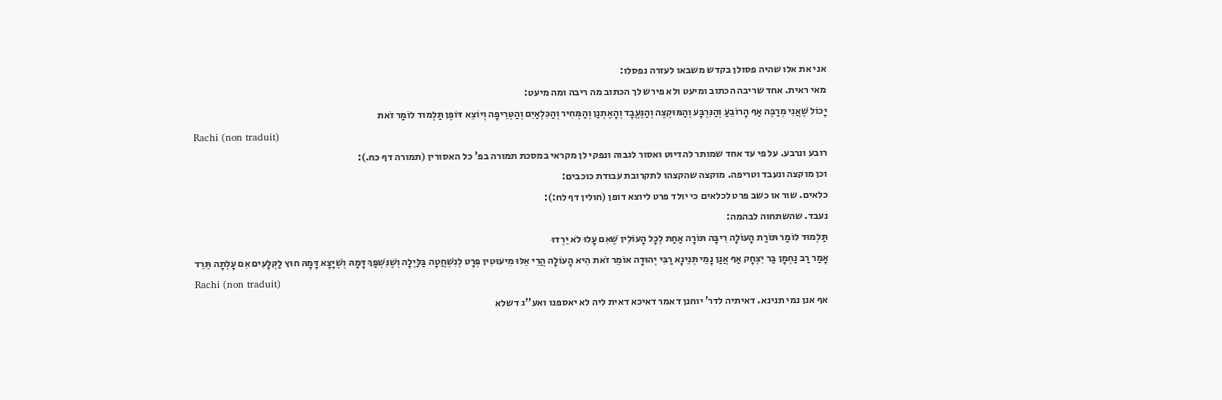אני את אלו שהיה פסולן בקדש משבאו לעזרה נפסלו:
מאי ראית. אחד שריבה הכתוב ומיעט ולא פירש לך הכתוב מה ריבה ומה מיעט:
יָכוֹל שֶׁאֲנִי מְרַבֶּה אַף הָרוֹבֵעַ וְהַנִּרְבָּע וְהַמּוּקְצֶה וְהַנֶּעֱבָד וְהָאֶתְנַן וְהַמְּחִיר וְהַכִּלְאַיִם וְהַטְּרֵיפָה וְיוֹצֵא דּוֹפֶן תַּלְמוּד לוֹמַר זֹאת
Rachi (non traduit)
רובע ונרבע. על פי עד אחד שמותר להדיוט ואסור לגבוה ונפקי לן מקראי במסכת תמורה בפ' כל האסורין (תמורה דף כח.):
וכן מוקצה ונעבד וטריפה. מוקצה שהקצהו לתקרובת עבודת כוכבים:
כלאים. שור או כשב פרט לכלאים כי יולד פרט ליוצא דופן (חולין דף לח:):
נעבד. שהשתחוה לבהמה:
תַּלְמוּד לוֹמַר תּוֹרַת הָעוֹלָה רִיבָּה תּוֹרָה אַחַת לְכָל הָעוֹלִין שֶׁאִם עָלוּ לֹא יֵרְדוּ
אָמַר רַב נַחְמָן בַּר יִצְחָק אַף אֲנַן נָמֵי תְּנֵינָא רַבִּי יְהוּדָה אוֹמֵר זֹאת הִיא הָעוֹלָה הֲרֵי אֵלּוּ מִיעוּטִין פְּרָט לְנִשְׁחֲטָה בַּלַּיְלָה וְשֶׁנִּשְׁפַּךְ דָּמָהּ וְשֶׁיָּצָא דָּמָהּ חוּץ לַקְּלָעִים אִם עָלְתָה תֵּרֵד
Rachi (non traduit)
אף אנן נמי תנינא. דאיתיה לדר' יוחנן דאמר דאיכא דאית ליה לא יאספנו ואע''ג דשלא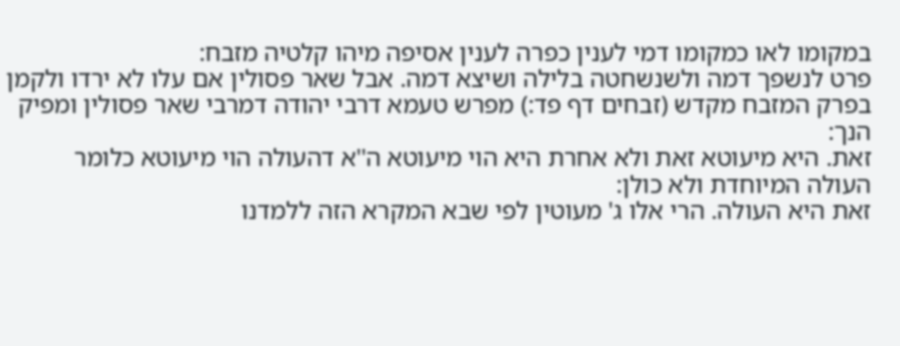במקומו לאו כמקומו דמי לענין כפרה לענין אסיפה מיהו קלטיה מזבח:
פרט לנשפך דמה ולשנשחטה בלילה ושיצא דמה. אבל שאר פסולין אם עלו לא ירדו ולקמן בפרק המזבח מקדש (זבחים דף פד:) מפרש טעמא דרבי יהודה דמרבי שאר פסולין ומפיק הנך:
זאת. היא מיעוטא זאת ולא אחרת היא הוי מיעוטא ה''א דהעולה הוי מיעוטא כלומר העולה המיוחדת ולא כולן:
זאת היא העולה. הרי אלו ג' מעוטין לפי שבא המקרא הזה ללמדנו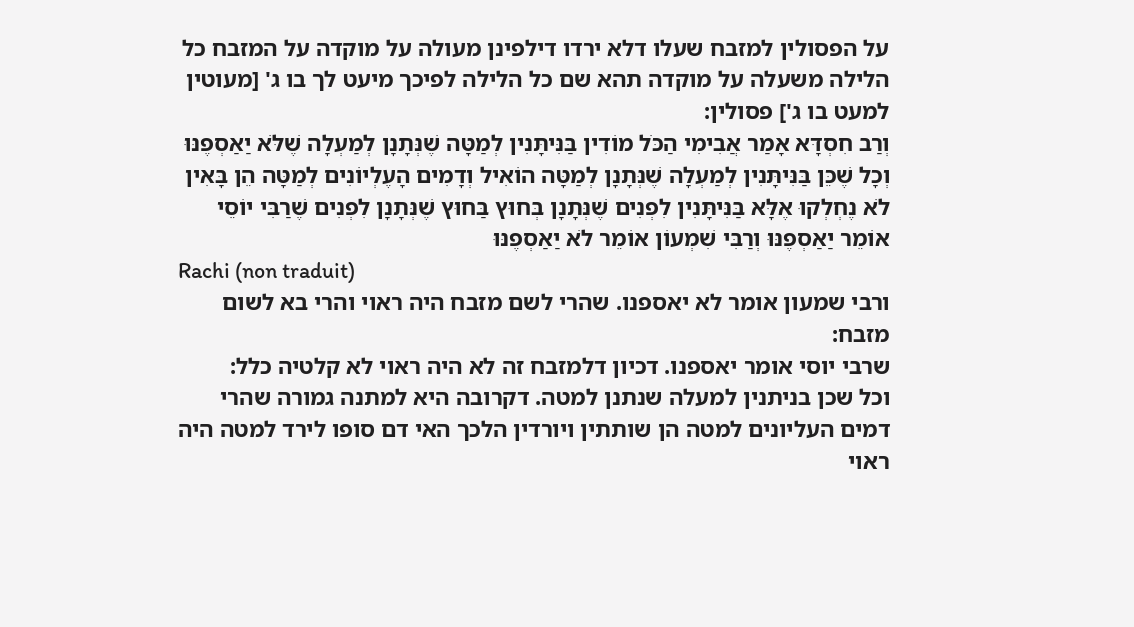על הפסולין למזבח שעלו דלא ירדו דילפינן מעולה על מוקדה על המזבח כל הלילה משעלה על מוקדה תהא שם כל הלילה לפיכך מיעט לך בו ג' [מעוטין למעט בו ג'] פסולין:
וְרַב חִסְדָּא אָמַר אֲבִימִי הַכֹּל מוֹדִין בַּנִּיתָּנִין לְמַטָּה שֶׁנְּתָנָן לְמַעְלָה שֶׁלֹּא יַאַסְפֶנּוּ וְכָל שֶׁכֵּן בַּנִּיתָּנִין לְמַעְלָה שֶׁנְּתָנָן לְמַטָּה הוֹאִיל וְדָמִים הָעֶלְיוֹנִים לְמַטָּה הֵן בָּאִין לֹא נֶחְלְקוּ אֶלָּא בַּנִּיתָּנִין לִפְנִים שֶׁנְּתָנָן בְּחוּץ בַּחוּץ שֶׁנְּתָנָן לִפְנִים שֶׁרַבִּי יוֹסֵי אוֹמֵר יַאַסְפֶנּוּ וְרַבִּי שִׁמְעוֹן אוֹמֵר לֹא יַאַסְפֶנּוּ
Rachi (non traduit)
ורבי שמעון אומר לא יאספנו. שהרי לשם מזבח היה ראוי והרי בא לשום מזבח:
שרבי יוסי אומר יאספנו. דכיון דלמזבח זה לא היה ראוי לא קלטיה כלל:
וכל שכן בניתנין למעלה שנתנן למטה. דקרובה היא למתנה גמורה שהרי דמים העליונים למטה הן שותתין ויורדין הלכך האי דם סופו לירד למטה היה ראוי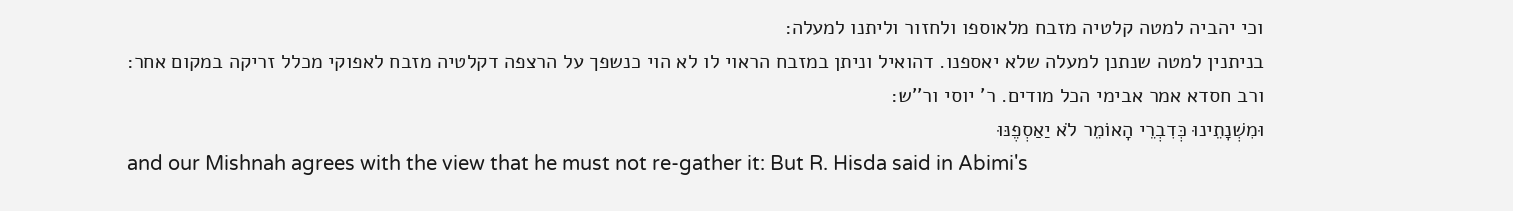וכי יהביה למטה קלטיה מזבח מלאוספו ולחזור וליתנו למעלה:
בניתנין למטה שנתנן למעלה שלא יאספנו. דהואיל וניתן במזבח הראוי לו לא הוי כנשפך על הרצפה דקלטיה מזבח לאפוקי מכלל זריקה במקום אחר:
ורב חסדא אמר אבימי הכל מודים. ר' יוסי ור''ש:
וּמִשְׁנָתֵינוּ כְּדִבְרֵי הָאוֹמֵר לֹא יַאַסְפֶנּוּ
and our Mishnah agrees with the view that he must not re-gather it: But R. Hisda said in Abimi's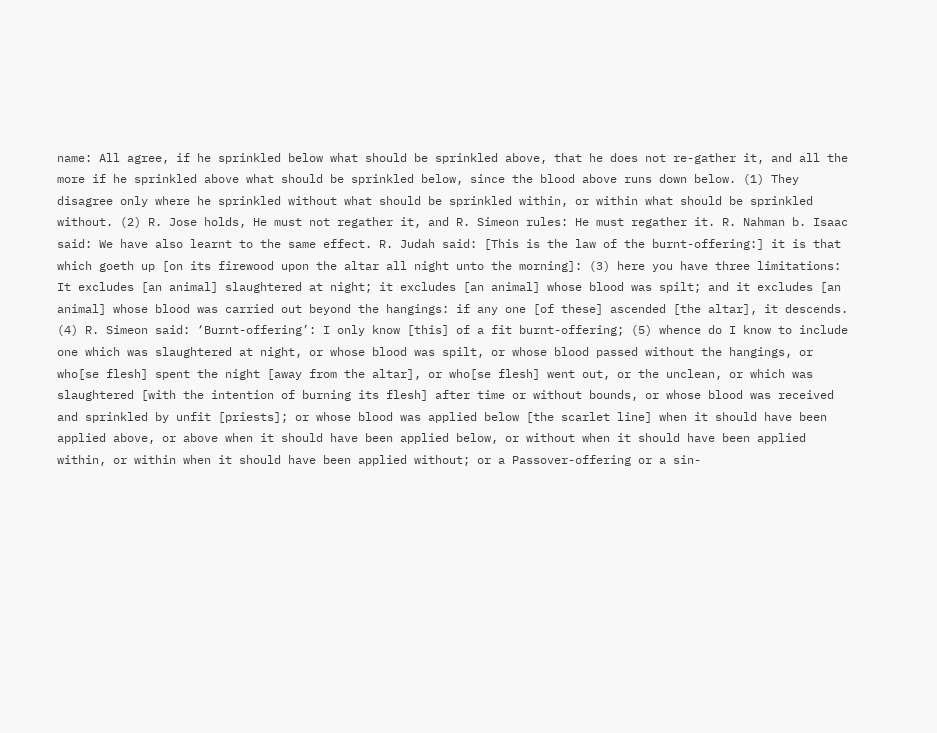name: All agree, if he sprinkled below what should be sprinkled above, that he does not re-gather it, and all the more if he sprinkled above what should be sprinkled below, since the blood above runs down below. (1) They disagree only where he sprinkled without what should be sprinkled within, or within what should be sprinkled without. (2) R. Jose holds, He must not regather it, and R. Simeon rules: He must regather it. R. Nahman b. Isaac said: We have also learnt to the same effect. R. Judah said: [This is the law of the burnt-offering:] it is that which goeth up [on its firewood upon the altar all night unto the morning]: (3) here you have three limitations: It excludes [an animal] slaughtered at night; it excludes [an animal] whose blood was spilt; and it excludes [an animal] whose blood was carried out beyond the hangings: if any one [of these] ascended [the altar], it descends. (4) R. Simeon said: ‘Burnt-offering’: I only know [this] of a fit burnt-offering; (5) whence do I know to include one which was slaughtered at night, or whose blood was spilt, or whose blood passed without the hangings, or who[se flesh] spent the night [away from the altar], or who[se flesh] went out, or the unclean, or which was slaughtered [with the intention of burning its flesh] after time or without bounds, or whose blood was received and sprinkled by unfit [priests]; or whose blood was applied below [the scarlet line] when it should have been applied above, or above when it should have been applied below, or without when it should have been applied within, or within when it should have been applied without; or a Passover-offering or a sin-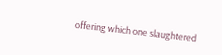offering which one slaughtered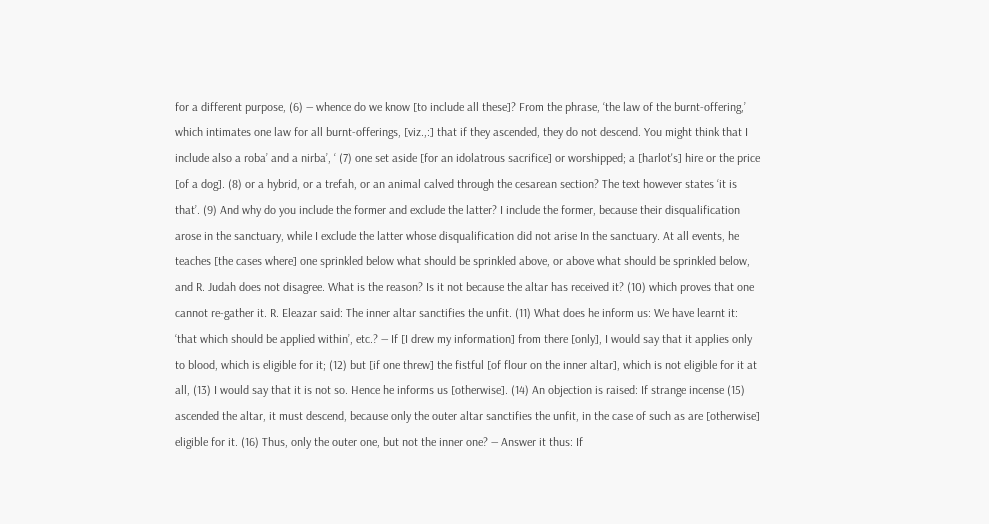for a different purpose, (6) — whence do we know [to include all these]? From the phrase, ‘the law of the burnt-offering,’ which intimates one law for all burnt-offerings, [viz.,:] that if they ascended, they do not descend. You might think that I include also a roba’ and a nirba’, ‘ (7) one set aside [for an idolatrous sacrifice] or worshipped; a [harlot's] hire or the price [of a dog]. (8) or a hybrid, or a trefah, or an animal calved through the cesarean section? The text however states ‘it is that’. (9) And why do you include the former and exclude the latter? I include the former, because their disqualification arose in the sanctuary, while I exclude the latter whose disqualification did not arise In the sanctuary. At all events, he teaches [the cases where] one sprinkled below what should be sprinkled above, or above what should be sprinkled below, and R. Judah does not disagree. What is the reason? Is it not because the altar has received it? (10) which proves that one cannot re-gather it. R. Eleazar said: The inner altar sanctifies the unfit. (11) What does he inform us: We have learnt it: ‘that which should be applied within’, etc.? — If [I drew my information] from there [only], I would say that it applies only to blood, which is eligible for it; (12) but [if one threw] the fistful [of flour on the inner altar], which is not eligible for it at all, (13) I would say that it is not so. Hence he informs us [otherwise]. (14) An objection is raised: If strange incense (15) ascended the altar, it must descend, because only the outer altar sanctifies the unfit, in the case of such as are [otherwise] eligible for it. (16) Thus, only the outer one, but not the inner one? — Answer it thus: If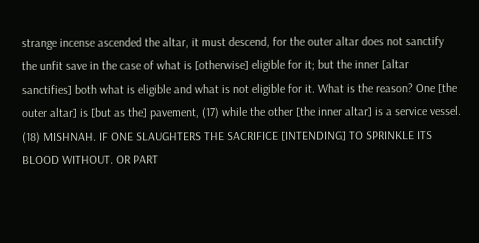strange incense ascended the altar, it must descend, for the outer altar does not sanctify the unfit save in the case of what is [otherwise] eligible for it; but the inner [altar sanctifies] both what is eligible and what is not eligible for it. What is the reason? One [the outer altar] is [but as the] pavement, (17) while the other [the inner altar] is a service vessel. (18) MISHNAH. IF ONE SLAUGHTERS THE SACRIFICE [INTENDING] TO SPRINKLE ITS BLOOD WITHOUT. OR PART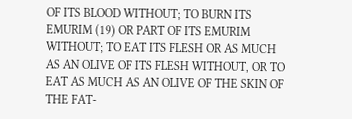OF ITS BLOOD WITHOUT; TO BURN ITS EMURIM (19) OR PART OF ITS EMURIM WITHOUT; TO EAT ITS FLESH OR AS MUCH AS AN OLIVE OF ITS FLESH WITHOUT, OR TO EAT AS MUCH AS AN OLIVE OF THE SKIN OF THE FAT-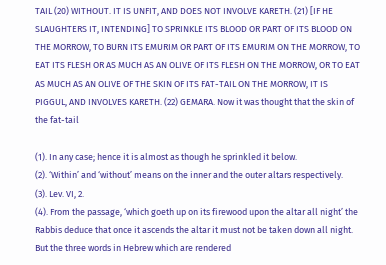TAIL (20) WITHOUT. IT IS UNFIT, AND DOES NOT INVOLVE KARETH. (21) [IF HE SLAUGHTERS IT, INTENDING] TO SPRINKLE ITS BLOOD OR PART OF ITS BLOOD ON THE MORROW, TO BURN ITS EMURIM OR PART OF ITS EMURIM ON THE MORROW, TO EAT ITS FLESH OR AS MUCH AS AN OLIVE OF ITS FLESH ON THE MORROW, OR TO EAT AS MUCH AS AN OLIVE OF THE SKIN OF ITS FAT-TAIL ON THE MORROW, IT IS PIGGUL, AND INVOLVES KARETH. (22) GEMARA. Now it was thought that the skin of the fat-tail

(1). In any case; hence it is almost as though he sprinkled it below.
(2). ‘Within’ and ‘without’ means on the inner and the outer altars respectively.
(3). Lev. VI, 2.
(4). From the passage, ‘which goeth up on its firewood upon the altar all night’ the Rabbis deduce that once it ascends the altar it must not be taken down all night. But the three words in Hebrew which are rendered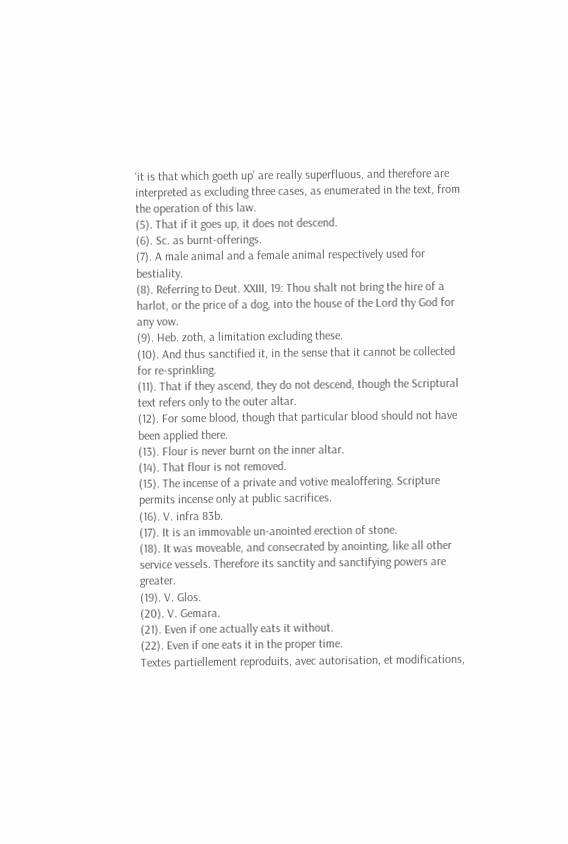‘it is that which goeth up’ are really superfluous, and therefore are interpreted as excluding three cases, as enumerated in the text, from the operation of this law.
(5). That if it goes up, it does not descend.
(6). Sc. as burnt-offerings.
(7). A male animal and a female animal respectively used for bestiality.
(8). Referring to Deut. XXIII, 19: Thou shalt not bring the hire of a harlot, or the price of a dog, into the house of the Lord thy God for any vow.
(9). Heb. zoth, a limitation excluding these.
(10). And thus sanctified it, in the sense that it cannot be collected for re-sprinkling.
(11). That if they ascend, they do not descend, though the Scriptural text refers only to the outer altar.
(12). For some blood, though that particular blood should not have been applied there.
(13). Flour is never burnt on the inner altar.
(14). That flour is not removed.
(15). The incense of a private and votive mealoffering. Scripture permits incense only at public sacrifices.
(16). V. infra 83b.
(17). It is an immovable un-anointed erection of stone.
(18). It was moveable, and consecrated by anointing, like all other service vessels. Therefore its sanctity and sanctifying powers are greater.
(19). V. Glos.
(20). V. Gemara.
(21). Even if one actually eats it without.
(22). Even if one eats it in the proper time.
Textes partiellement reproduits, avec autorisation, et modifications,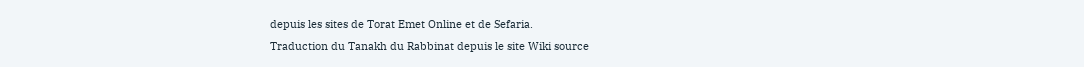depuis les sites de Torat Emet Online et de Sefaria.
Traduction du Tanakh du Rabbinat depuis le site Wiki source